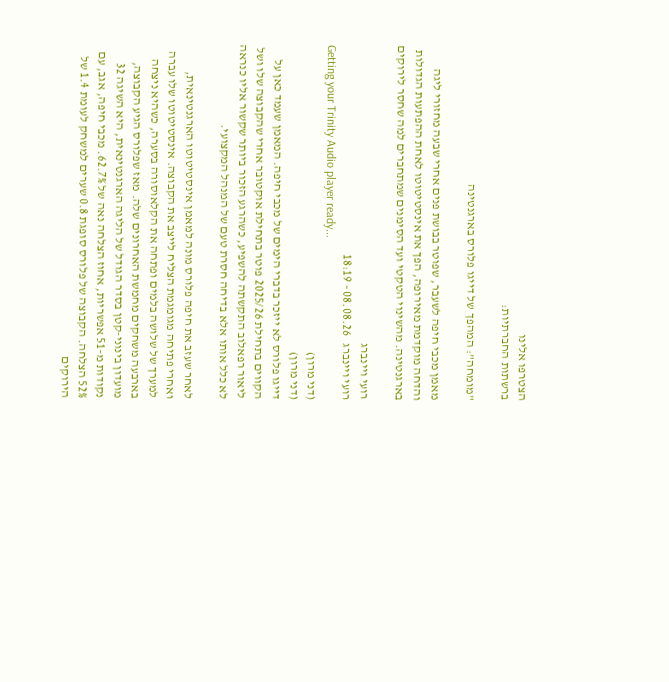הצטרפו אלינו
ברשתות החברתיות:

"מומחה": המהפך של דייגו פלורס בארגנטינה

מאמן מכבי חיפה לשעבר, שפוטר בבושת פנים אחרי שבעה מחזורי ליגה והדחה מוקדמת מאירופה, הפך את אינסטיטוטו לאחת ההפתעות הגדולות בארגנטינה. מהשינוי הטקטי ועד הסימנים שמתחברים למה שחסר לירוקים

רועי ויינברג
רועי ויינברג   08.08.26 - 18:19
Getting your Trinity Audio player ready...
(דני מרון)
(דני מרון)
דייגו פלורס לא ייזכר בדברי הימים של מכבי חיפה. המאמן שעמד כאן על הקווים בתחילת 2025/26 פוטר בתחילת אוקטובר אחרי שהקבוצה שלו ושל ליאור רפאלוב התקשתה להשפיע, כשהרגע הזכור ביותר שקשור אליו כנראה לא כלל אותו אלא בדיחה חסרת טעם של המנהל המקצועי.

לאחר שעזב את חיפה פלורס מונה למאמן אינסטיטוטו הארגנטינאית, ואחרי פתיחה מגומגמת הצליח לייצב את הקבוצה. אינסטיטוטו שלו עברה למערך של שלושה בלמים ופתחה את הקלאוסורה בסערה, כשהיא ניצחה בארבעה משחקים מחמשת האחרונים שלה. מאז שפלורס הגיע הקבוצה, מועדון בינוני-קטן בסדר הגודל של הליגה הארגנטינאית, היא השיגה 32 נקודות מ-51 אפשריות, אחוז הצלחה נאה של 62.7%. מכבי חיפה, אגב, עם 52% הצלחה. הקבוצה של פלורס סופגת 0.8 שערים למשחק לעומת 1.4 של הירוקים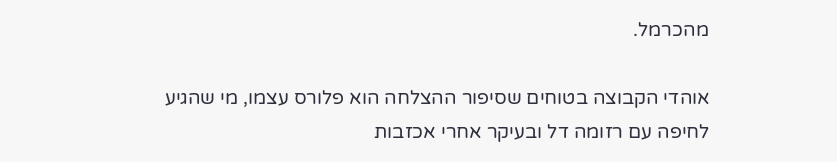מהכרמל.

אוהדי הקבוצה בטוחים שסיפור ההצלחה הוא פלורס עצמו, מי שהגיע לחיפה עם רזומה דל ובעיקר אחרי אכזבות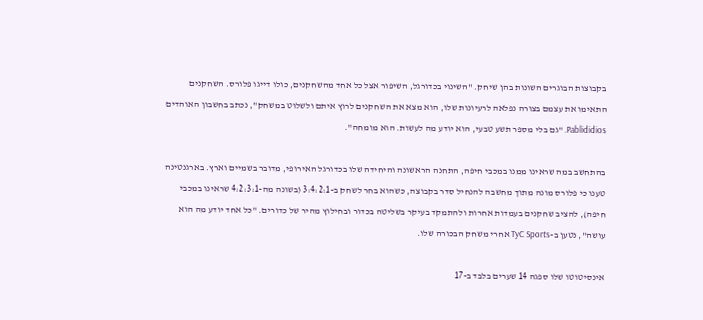בקבוצות הבוגרים השונות בהן שיחק. "השינוי בכדורגל, השיפור אצל כל אחד מהשחקנים, כולו דייגו פלורס. השחקנים התאימו את עצמם בצורה נפלאה לרעיונות שלו, הוא מצא את השחקנים לרוץ איתם ולשלוט במשחק", נכתב בחשבון האוהדים Pablididios. "גם בלי מספר תשע טבעי, הוא יודע מה לעשות. הוא מומחה".

בהתחשב במה שראינו ממנו במכבי חיפה, התחנה הראשונה והיחידה שלו בכדורגל האירופי, מדובר בשמיים וארץ. בארגנטינה טענו כי פלורס מונה מתוך מחשבה להנחיל סדר בקבוצה, כשהוא בחר לשחק ב-3:4:2:1 (בשונה מה-4:2:3:1 שראינו במכבי חיפה), להציב שחקנים בעמדות אחרות ולהתמקד בעיקר בשליטה בכדור ובחילוץ מהיר של כדורים. "כל אחד יודע מה הוא עושה", נטען ב-TyC Sports אחרי משחק הבכורה שלו.

אינסיטוטו שלו ספגה 14 שערים בלבד ב-17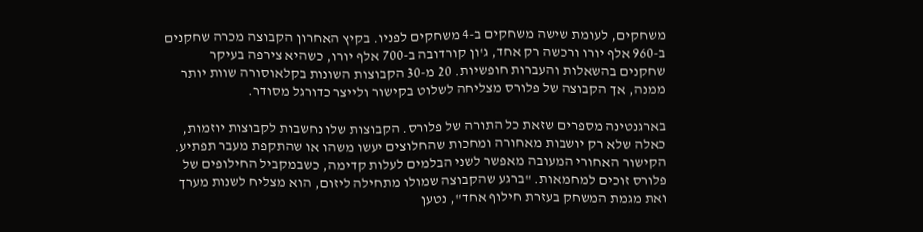משחקים, לעומת שישה משחקים ב-4 משחקים לפניו. בקיץ האחרון הקבוצה מכרה שחקנים ב-960 אלף יורו ורכשה רק אחד, ג'ון קורדובה ב-700 אלף יורו, כשהיא צירפה בעיקר שחקנים בהשאלות והעברות חופשיות. 20 מ-30 הקבוצות השונות בקלאוסורה שוות יותר ממנה, אך הקבוצה של פלורס מצליחה לשלוט בקישור ולייצר כדורגל מסודר.

בארגנטינה מספרים שזאת כל התורה של פלורס. הקבוצות שלו נחשבות לקבוצות יוזמות, כאלה שלא רק יושבות מאחורה ומחכות שהחלוצים יעשו משהו או שהתקפת מעבר תפתיע. הקישור האחורי המעובה מאפשר לשני הבלמים לעלות קדימה, כשבמקביל החילופים של פלורס זוכים למחמאות. "ברגע שהקבוצה שמולו מתחילה ליזום, הוא מצליח לשנות מערך ואת מגמת המשחק בעזרת חילוף אחד", נטען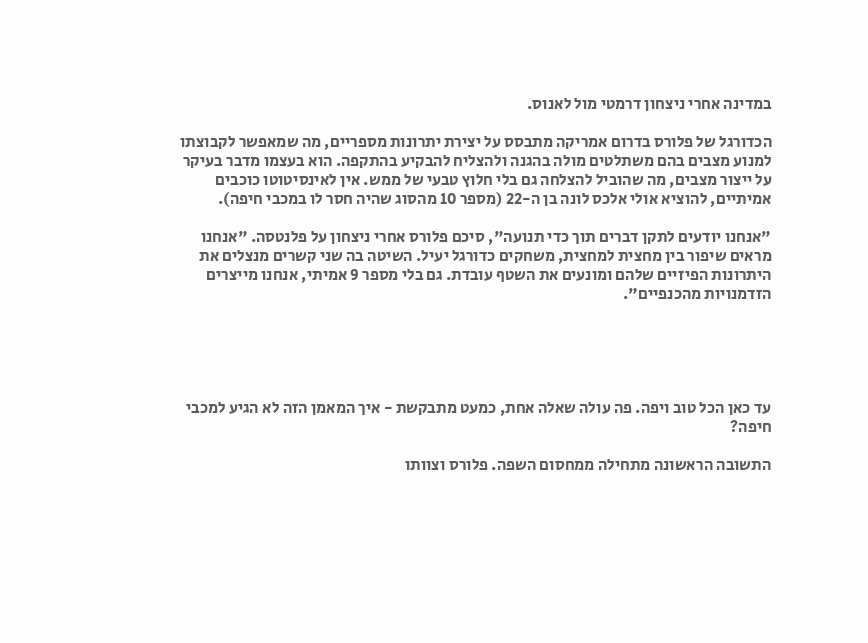במדינה אחרי ניצחון דרמטי מול לאנוס.

הכדורגל של פלורס בדרום אמריקה מתבסס על יצירת יתרונות מספריים, מה שמאפשר לקבוצתו למנוע מצבים בהם משתלטים מולה בהגנה ולהצליח להבקיע בהתקפה. הוא בעצמו מדבר בעיקר על ייצור מצבים, מה שהוביל להצלחה גם בלי חלוץ טבעי של ממש. אין לאינסיטוטו כוכבים אמיתיים, להוציא אולי אלכס לונה בן ה-22 (מספר 10 מהסוג שהיה חסר לו במכבי חיפה).

"אנחנו יודעים לתקן דברים תוך כדי תנועה", סיכם פלורס אחרי ניצחון על פלנטסה. "אנחנו מראים שיפור בין מחצית למחצית, משחקים כדורגל יעיל. השיטה בה שני קשרים מנצלים את היתרונות הפיזיים שלהם ומונעים את השטף עובדת. גם בלי מספר 9 אמיתי, אנחנו מייצרים הזדמנויות מהכנפיים".





עד כאן הכל טוב ויפה. פה עולה שאלה אחת, כמעט מתבקשת - איך המאמן הזה לא הגיע למכבי חיפה?

התשובה הראשונה מתחילה ממחסום השפה. פלורס וצוותו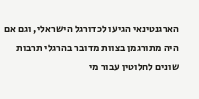הארגנטינאי הגיעו לכדורגל הישראלי, וגם אם היה מתורגמן בצוות מדובר בהרגלי תרבות שונים לחלוטין עבור מי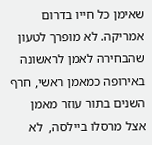שאימן כל חייו בדרום אמריקה. לא מופרך לטעון שהבחירה לאמן לראשונה באירופה כמאמן ראשי, חרף השנים בתור עוזר מאמן אצל מרסלו ביילסה,  לא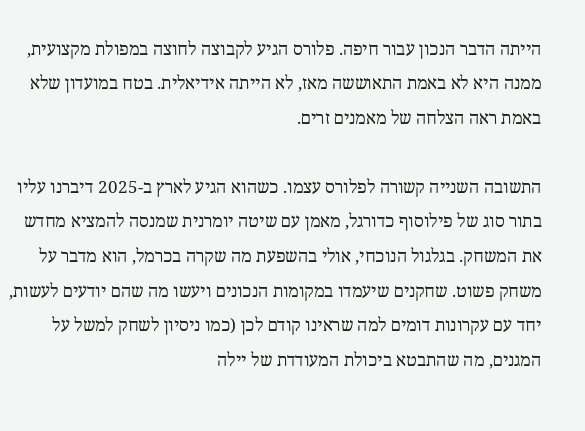הייתה הדבר הנכון עבור חיפה. פלורס הגיע לקבוצה לחוצה במפולת מקצועית, ממנה היא לא באמת התאוששה מאז, לא הייתה אידיאלית. בטח במועדון שלא באמת ראה הצלחה של מאמנים זרים.

התשובה השנייה קשורה לפלורס עצמו. כשהוא הגיע לארץ ב-2025 דיברנו עליו בתור סוג של פילוסוף כדורגל, מאמן עם שיטה יומרנית שמנסה להמציא מחדש את המשחק. בגלגול הנוכחי, אולי בהשפעת מה שקרה בכרמל, הוא מדבר על משחק פשוט. שחקנים שיעמדו במקומות הנכונים ויעשו מה שהם יודעים לעשות, יחד עם עקרונות דומים למה שראינו קודם לכן (כמו ניסיון לשחק למשל על המגנים, מה שהתבטא ביכולת המעודדת של יילה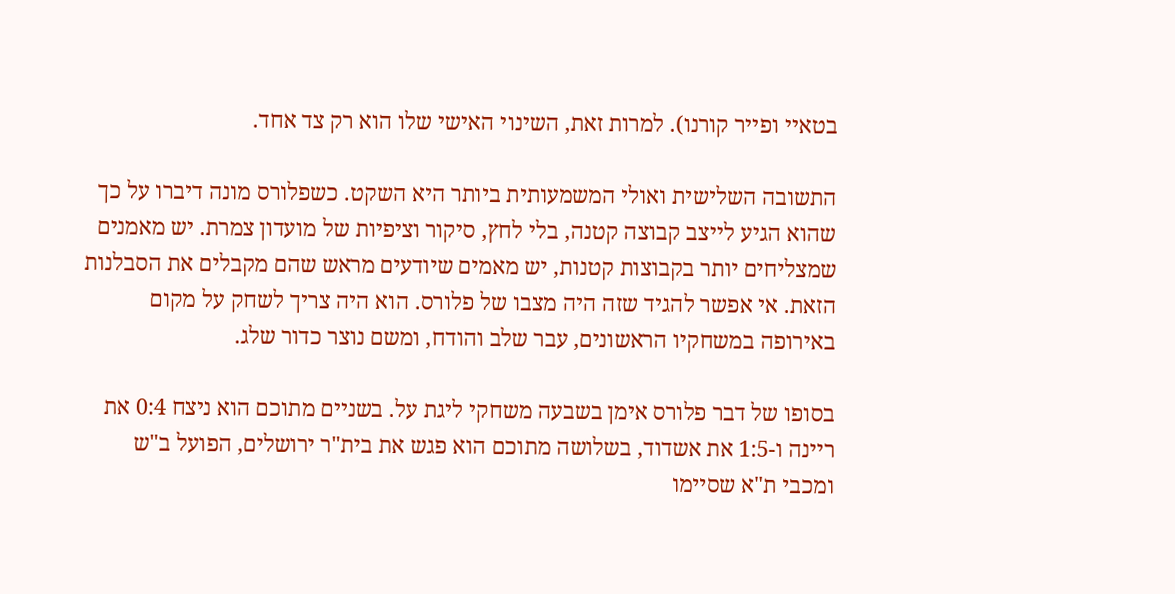בטאיי ופייר קורנו). למרות זאת, השינוי האישי שלו הוא רק צד אחד.

התשובה השלישית ואולי המשמעותית ביותר היא השקט. כשפלורס מונה דיברו על כך שהוא הגיע לייצב קבוצה קטנה, בלי לחץ, סיקור וציפיות של מועדון צמרת. יש מאמנים שמצליחים יותר בקבוצות קטנות, יש מאמים שיודעים מראש שהם מקבלים את הסבלנות הזאת. אי אפשר להגיד שזה היה מצבו של פלורס. הוא היה צריך לשחק על מקום באירופה במשחקיו הראשונים, עבר שלב והודח, ומשם נוצר כדור שלג.

בסופו של דבר פלורס אימן בשבעה משחקי ליגת על. בשניים מתוכם הוא ניצח 0:4 את ריינה ו-1:5 את אשדוד, בשלושה מתוכם הוא פגש את בית"ר ירושלים, הפועל ב"ש ומכבי ת"א שסיימו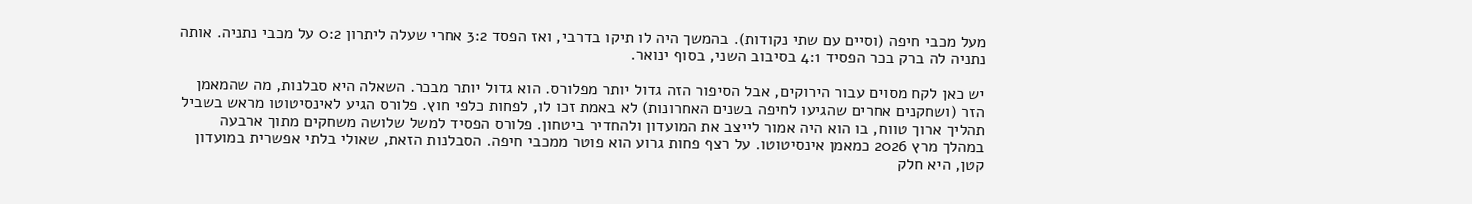מעל מכבי חיפה (וסיים עם שתי נקודות). בהמשך היה לו תיקו בדרבי, ואז הפסד 3:2 אחרי שעלה ליתרון 0:2 על מכבי נתניה. אותה נתניה לה ברק בכר הפסיד 4:1 בסיבוב השני, בסוף ינואר.

יש כאן לקח מסוים עבור הירוקים, אבל הסיפור הזה גדול יותר מפלורס. הוא גדול יותר מבכר. השאלה היא סבלנות, מה שהמאמן הזר (ושחקנים אחרים שהגיעו לחיפה בשנים האחרונות) לא באמת זכו לו, לפחות כלפי חוץ. פלורס הגיע לאינסיטוטו מראש בשביל תהליך ארוך טווח, בו הוא היה אמור לייצב את המועדון ולהחדיר ביטחון. פלורס הפסיד למשל שלושה משחקים מתוך ארבעה במהלך מרץ 2026 כמאמן אינסיטוטו. על רצף פחות גרוע הוא פוטר ממכבי חיפה. הסבלנות הזאת, שאולי בלתי אפשרית במועדון קטן, היא חלק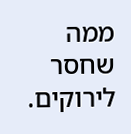ממה שחסר לירוקים.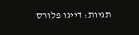תגיות: דייגו פלורס